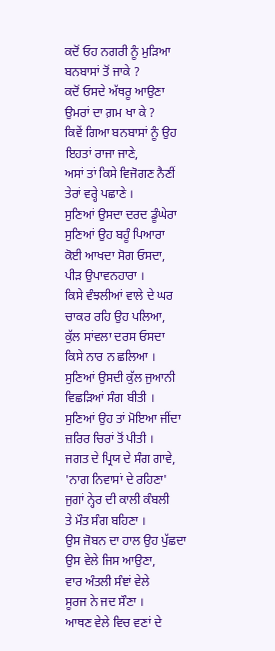ਕਦੋਂ ਓਹ ਨਗਰੀ ਨੂੰ ਮੁੜਿਆ
ਬਨਬਾਸਾਂ ਤੋਂ ਜਾਕੇ ?
ਕਦੋਂ ਓਸਦੇ ਅੱਥਰੂ ਆਉਣਾ
ਉਮਰਾਂ ਦਾ ਗ਼ਮ ਖਾ ਕੇ ?
ਕਿਵੇਂ ਗਿਆ ਬਨਬਾਸਾਂ ਨੂੰ ਉਹ
ਇਹਤਾਂ ਰਾਜਾ ਜਾਣੇ,
ਅਸਾਂ ਤਾਂ ਕਿਸੇ ਵਿਜੋਗਣ ਨੈਣੀਂ
ਤੇਰਾਂ ਵਰ੍ਹੇ ਪਛਾਣੇ ।
ਸੁਣਿਆਂ ਉਸਦਾ ਦਰਦ ਡੂੰਘੇਰਾ
ਸੁਣਿਆਂ ਉਹ ਬਹੂੰ ਪਿਆਰਾ
ਕੋਈ ਆਖਦਾ ਸੋਗ ਓਸਦਾ,
ਪੀੜ ਉਪਾਵਨਹਾਰਾ ।
ਕਿਸੇ ਵੰਝਲੀਆਂ ਵਾਲੇ ਦੇ ਘਰ
ਚਾਕਰ ਰਹਿ ਉਹ ਪਲਿਆ,
ਕੁੱਲ ਸਾਂਵਲਾ ਦਰਸ ਓਸਦਾ
ਕਿਸੇ ਨਾਰ ਨ ਛਲਿਆ ।
ਸੁਣਿਆਂ ਉਸਦੀ ਕੁੱਲ ਜੁਆਨੀ
ਵਿਛੜਿਆਂ ਸੰਗ ਬੀਤੀ ।
ਸੁਣਿਆਂ ਉਹ ਤਾਂ ਮੋਇਆ ਜੀਂਦਾ
ਜ਼ਰਿਰ ਚਿਰਾਂ ਤੋਂ ਪੀਤੀ ।
ਜਗਤ ਦੇ ਪ੍ਰਿਯ ਦੇ ਸੰਗ ਗਾਵੇ,
'ਨਾਗ ਨਿਵਾਸਾਂ ਦੇ ਰਹਿਣਾ'
ਜੁਗਾਂ ਨ੍ਹੇਰ ਦੀ ਕਾਲੀ ਕੰਬਲੀ
ਤੇ ਮੌਤ ਸੰਗ ਬਹਿਣਾ ।
ਉਸ ਜੋਬਨ ਦਾ ਹਾਲ ਉਹ ਪੁੱਛਦਾ
ਉਸ ਵੇਲੇ ਜਿਸ ਆਉਣਾ,
ਵਾਰ ਅੰਤਲੀ ਸੰਞਾਂ ਵੇਲੇ
ਸੂਰਜ ਨੇ ਜਦ ਸੌਣਾ ।
ਆਥਣ ਵੇਲੇ ਵਿਚ ਵਣਾਂ ਦੇ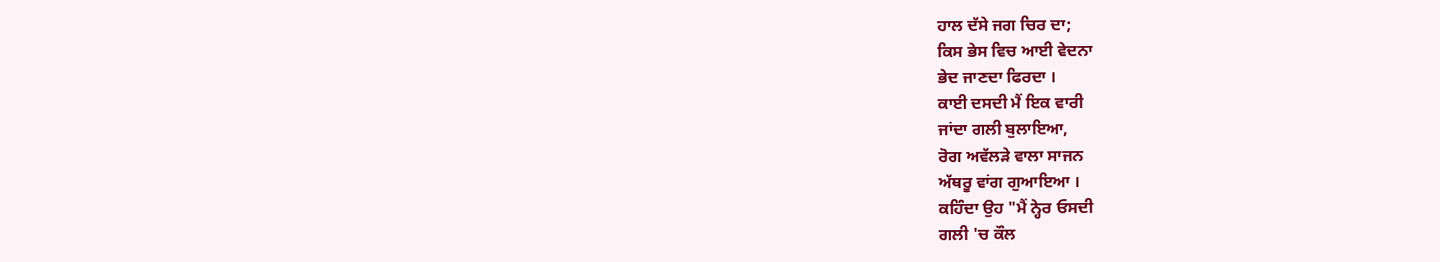ਹਾਲ ਦੱਸੇ ਜਗ ਚਿਰ ਦਾ;
ਕਿਸ ਭੇਸ ਵਿਚ ਆਈ ਵੇਦਨਾ
ਭੇਦ ਜਾਣਦਾ ਫਿਰਦਾ ।
ਕਾਈ ਦਸਦੀ ਮੈਂ ਇਕ ਵਾਰੀ
ਜਾਂਦਾ ਗਲੀ ਬੁਲਾਇਆ,
ਰੋਗ ਅਵੱਲੜੇ ਵਾਲਾ ਸਾਜਨ
ਅੱਥਰੂ ਵਾਂਗ ਗੁਆਇਆ ।
ਕਹਿੰਦਾ ਉਹ "ਮੈਂ ਨ੍ਹੇਰ ਓਸਦੀ
ਗਲੀ 'ਚ ਕੌਲ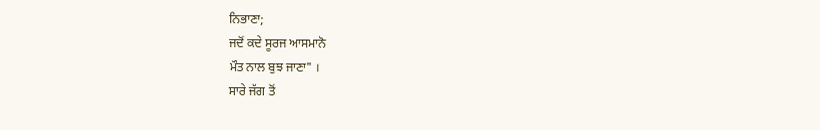ਨਿਭਾਣਾ;
ਜਦੋਂ ਕਦੇ ਸੂਰਜ ਆਸਮਾਨੋ
ਮੌਤ ਨਾਲ ਬੁਝ ਜਾਣਾ" ।
ਸਾਰੇ ਜੱਗ ਤੋਂ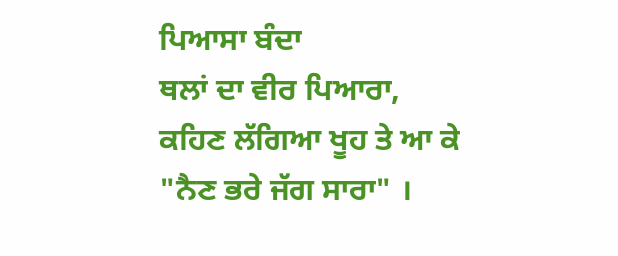ਪਿਆਸਾ ਬੰਦਾ
ਥਲਾਂ ਦਾ ਵੀਰ ਪਿਆਰਾ,
ਕਹਿਣ ਲੱਗਿਆ ਖੂਹ ਤੇ ਆ ਕੇ
"ਨੈਣ ਭਰੇ ਜੱਗ ਸਾਰਾ" ।